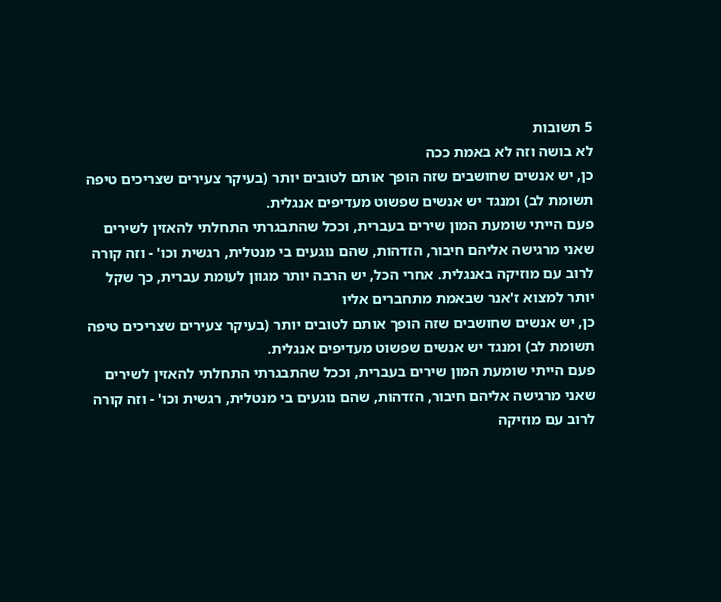5 תשובות
לא בושה וזה לא באמת ככה
כן, יש אנשים שחושבים שזה הופך אותם לטובים יותר (בעיקר צעירים שצריכים טיפה תשומת לב) ומנגד יש אנשים שפשוט מעדיפים אנגלית.
פעם הייתי שומעת המון שירים בעברית, וככל שהתבגרתי התחלתי להאזין לשירים שאני מרגישה אליהם חיבור, הזדהות, שהם נוגעים בי מנטלית, רגשית וכו' - וזה קורה לרוב עם מוזיקה באנגלית. אחרי הכל, יש הרבה יותר מגוון לעומת עברית, כך שקל יותר למצוא ז'אנר שבאמת מתחברים אליו
כן, יש אנשים שחושבים שזה הופך אותם לטובים יותר (בעיקר צעירים שצריכים טיפה תשומת לב) ומנגד יש אנשים שפשוט מעדיפים אנגלית.
פעם הייתי שומעת המון שירים בעברית, וככל שהתבגרתי התחלתי להאזין לשירים שאני מרגישה אליהם חיבור, הזדהות, שהם נוגעים בי מנטלית, רגשית וכו' - וזה קורה לרוב עם מוזיקה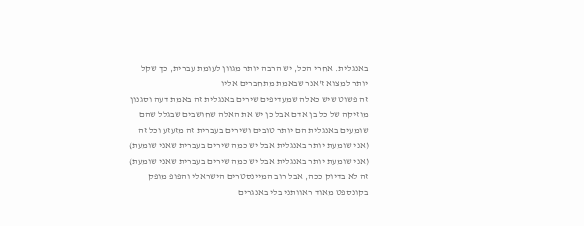באנגלית. אחרי הכל, יש הרבה יותר מגוון לעומת עברית, כך שקל יותר למצוא ז'אנר שבאמת מתחברים אליו
זה פשוט שיש כאלה שמעדיפים שירים באנגלית זה באמת דעה וסגנון מוזיקה של כל בן אדם אבל כן יש את האלה שחושבים שבגלל שהם שומעים באנגלית הם יותר טובים ושירים בעברית זה מזעזע וכל זה
(אני שומעת יותר באנגלית אבל יש כמה שירים בעברית שאני שומעת)
(אני שומעת יותר באנגלית אבל יש כמה שירים בעברית שאני שומעת)
זה לא בדיוק ככה, אבל רוב המיינסטרים הישראלי והפופ מופק בקונספט מאוד ראוותני בלי באנגרים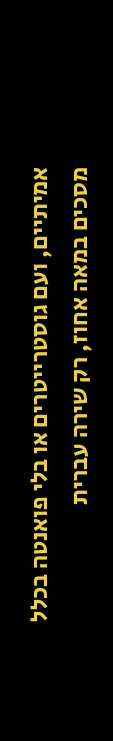אמיתיים, ועם גוסטרייטרים או בלי פואנטה בכלל
מסכים במאה אחוז, רק שירה עברית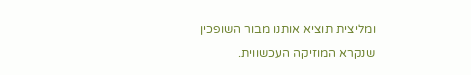ומליצית תוציא אותנו מבור השופכין שנקרא המוזיקה העכשווית.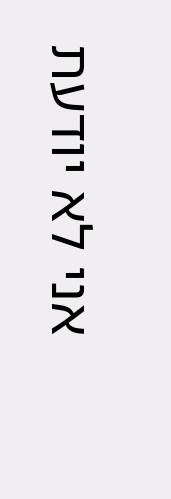אני לא יודעת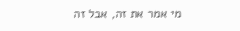מי אמר את זה, אבל זה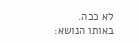לא ככה.
באותו הנושא: